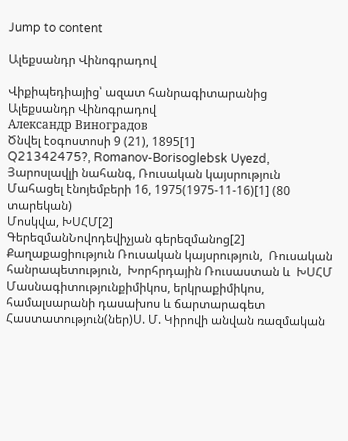Jump to content

Ալեքսանդր Վինոգրադով

Վիքիպեդիայից՝ ազատ հանրագիտարանից
Ալեքսանդր Վինոգրադով
Александр Виноградов
Ծնվել էօգոստոսի 9 (21), 1895[1]
Q21342475?, Romanov-Borisoglebsk Uyezd, Յարոսլավլի նահանգ, Ռուսական կայսրություն
Մահացել էնոյեմբերի 16, 1975(1975-11-16)[1] (80 տարեկան)
Մոսկվա, ԽՍՀՄ[2]
ԳերեզմանՆովոդեվիչյան գերեզմանոց[2]
Քաղաքացիություն Ռուսական կայսրություն,  Ռուսական հանրապետություն,  Խորհրդային Ռուսաստան և  ԽՍՀՄ
Մասնագիտությունքիմիկոս, երկրաքիմիկոս, համալսարանի դասախոս և ճարտարագետ
Հաստատություն(ներ)Ս. Մ. Կիրովի անվան ռազմական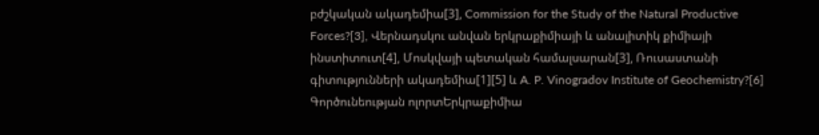բժշկական ակադեմիա[3], Commission for the Study of the Natural Productive Forces?[3], Վերնադսկու անվան երկրաքիմիայի և անալիտիկ քիմիայի ինստիտուտ[4], Մոսկվայի պետական համալսարան[3], Ռուսաստանի գիտությունների ակադեմիա[1][5] և A. P. Vinogradov Institute of Geochemistry?[6]
Գործունեության ոլորտԵրկրաքիմիա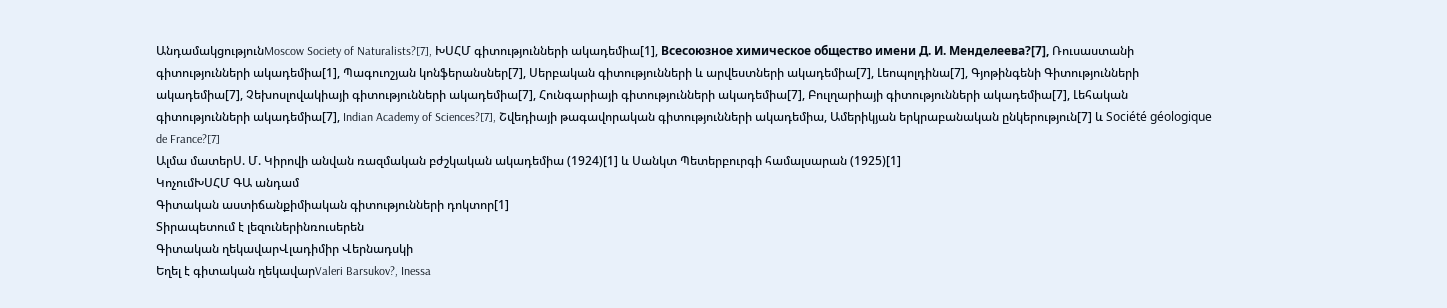ԱնդամակցությունMoscow Society of Naturalists?[7], ԽՍՀՄ գիտությունների ակադեմիա[1], Всесоюзное химическое общество имени Д. И. Менделеева?[7], Ռուսաստանի գիտությունների ակադեմիա[1], Պագուոշյան կոնֆերանսներ[7], Սերբական գիտությունների և արվեստների ակադեմիա[7], Լեոպոլդինա[7], Գյոթինգենի Գիտությունների ակադեմիա[7], Չեխոսլովակիայի գիտությունների ակադեմիա[7], Հունգարիայի գիտությունների ակադեմիա[7], Բուլղարիայի գիտությունների ակադեմիա[7], Լեհական գիտությունների ակադեմիա[7], Indian Academy of Sciences?[7], Շվեդիայի թագավորական գիտությունների ակադեմիա, Ամերիկյան երկրաբանական ընկերություն[7] և Société géologique de France?[7]
Ալմա մատերՍ. Մ. Կիրովի անվան ռազմական բժշկական ակադեմիա (1924)[1] և Սանկտ Պետերբուրգի համալսարան (1925)[1]
ԿոչումԽՍՀՄ ԳԱ անդամ
Գիտական աստիճանքիմիական գիտությունների դոկտոր[1]
Տիրապետում է լեզուներինռուսերեն
Գիտական ղեկավարՎլադիմիր Վերնադսկի
Եղել է գիտական ղեկավարValeri Barsukov?, Inessa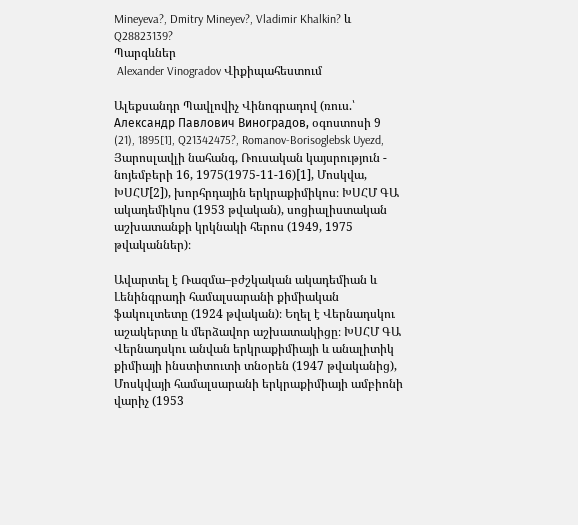Mineyeva?, Dmitry Mineyev?, Vladimir Khalkin? և Q28823139?
Պարգևներ
 Alexander Vinogradov Վիքիպահեստում

Ալեքսանդր Պավլովիչ Վինոգրադով (ռուս.՝ Александр Павлович Виноградов, օգոստոսի 9 (21), 1895[1], Q21342475?, Romanov-Borisoglebsk Uyezd, Յարոսլավլի նահանգ, Ռուսական կայսրություն - նոյեմբերի 16, 1975(1975-11-16)[1], Մոսկվա, ԽՍՀՄ[2]), խորհրդային երկրաքիմիկոս։ ԽՍՀՄ ԳԱ ակադեմիկոս (1953 թվական), սոցիալիստական աշխատանքի կրկնակի հերոս (1949, 1975 թվականներ)։

Ավարտել է Ռազմա–բժշկական ակադեմիան և Լենինգրադի համալսարանի քիմիական ֆակուլտետը (1924 թվական)։ Եղել է Վերնադսկու աշակերտը և մերձավոր աշխատակիցը։ ԽՍՀՄ ԳԱ Վերնադսկու անվան երկրաքիմիայի և անալիտիկ քիմիայի ինստիտուտի տնօրեն (1947 թվականից), Մոսկվայի համալսարանի երկրաքիմիայի ամբիոնի վարիչ (1953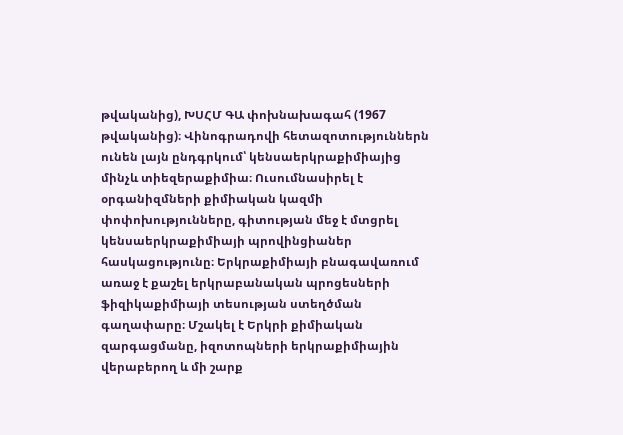թվականից), ԽՍՀՄ ԳԱ փոխնախագահ (1967 թվականից)։ Վինոգրադովի հետազոտություններն ունեն լայն ընդգրկում՝ կենսաերկրաքիմիայից մինչև տիեզերաքիմիա։ Ուսումնասիրել է օրգանիզմների քիմիական կազմի փոփոխությունները, գիտության մեջ է մտցրել կենսաերկրաքիմիայի պրովինցիաներ հասկացությունը։ Երկրաքիմիայի բնագավառում առաջ է քաշել երկրաբանական պրոցեսների ֆիզիկաքիմիայի տեսության ստեղծման գաղափարը։ Մշակել է Երկրի քիմիական զարգացմանը, իզոտոպների երկրաքիմիային վերաբերող և մի շարք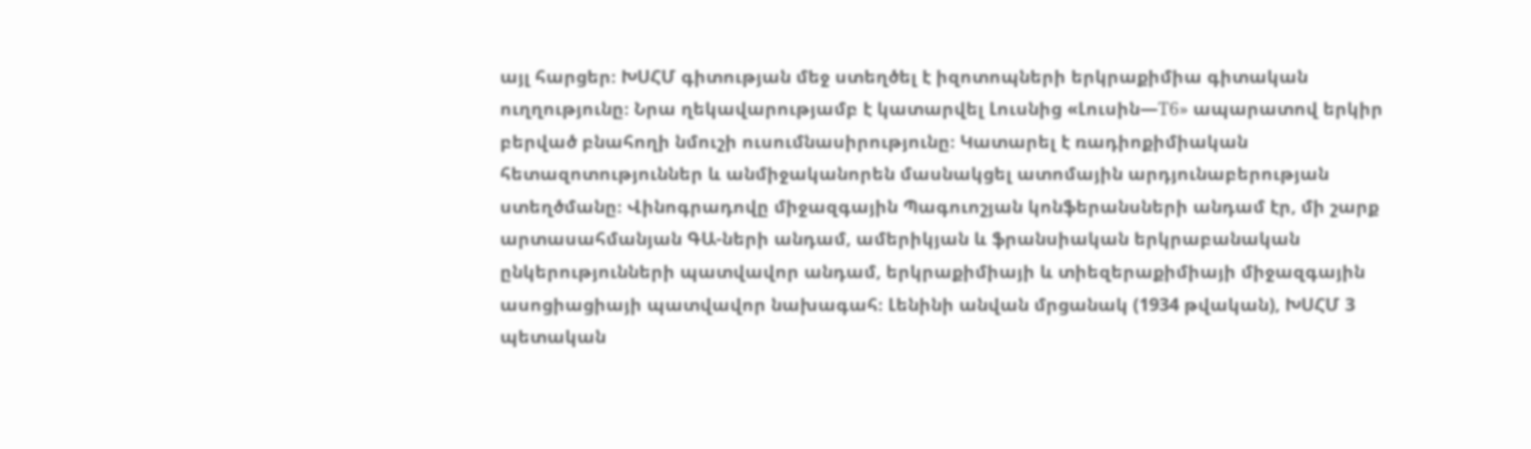այլ հարցեր։ ԽՍՀՄ գիտության մեջ ստեղծել է իզոտոպների երկրաքիմիա գիտական ուղղությունը։ Նրա ղեկավարությամբ է կատարվել Լուսնից «Լուսին—Т6» ապարատով երկիր բերված բնահողի նմուշի ուսումնասիրությունը։ Կատարել է ռադիոքիմիական հետազոտություններ և անմիջականորեն մասնակցել ատոմային արդյունաբերության ստեղծմանը։ Վինոգրադովը միջազգային Պագուոշյան կոնֆերանսների անդամ էր, մի շարք արտասահմանյան ԳԱ-ների անդամ, ամերիկյան և ֆրանսիական երկրաբանական ընկերությունների պատվավոր անդամ, երկրաքիմիայի և տիեզերաքիմիայի միջազգային ասոցիացիայի պատվավոր նախագահ։ Լենինի անվան մրցանակ (1934 թվական), ԽՍՀՄ 3 պետական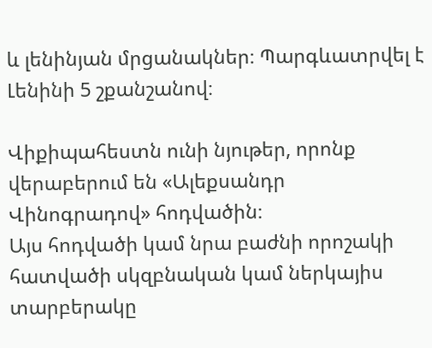և լենինյան մրցանակներ։ Պարգևատրվել է Լենինի 5 շքանշանով։

Վիքիպահեստն ունի նյութեր, որոնք վերաբերում են «Ալեքսանդր Վինոգրադով» հոդվածին։
Այս հոդվածի կամ նրա բաժնի որոշակի հատվածի սկզբնական կամ ներկայիս տարբերակը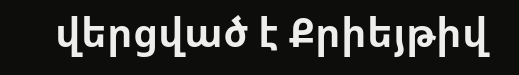վերցված է Քրիեյթիվ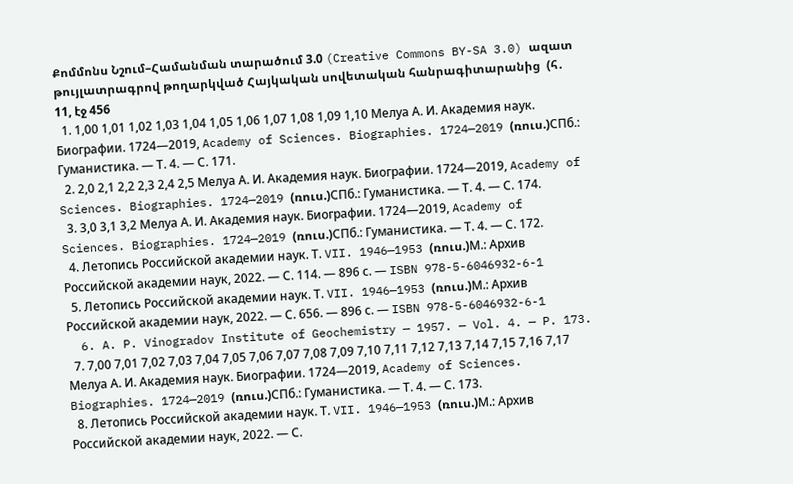Քոմմոնս Նշում–Համանման տարածում 3.0 (Creative Commons BY-SA 3.0) ազատ թույլատրագրով թողարկված Հայկական սովետական հանրագիտարանից  (հ․ 11, էջ 456
  1. 1,00 1,01 1,02 1,03 1,04 1,05 1,06 1,07 1,08 1,09 1,10 Мелуа А. И. Академия наук. Биографии. 1724—2019, Academy of Sciences. Biographies. 1724—2019 (ռուս.)СПб.: Гуманистика. — Т. 4. — С. 171.
  2. 2,0 2,1 2,2 2,3 2,4 2,5 Мелуа А. И. Академия наук. Биографии. 1724—2019, Academy of Sciences. Biographies. 1724—2019 (ռուս.)СПб.: Гуманистика. — Т. 4. — С. 174.
  3. 3,0 3,1 3,2 Мелуа А. И. Академия наук. Биографии. 1724—2019, Academy of Sciences. Biographies. 1724—2019 (ռուս.)СПб.: Гуманистика. — Т. 4. — С. 172.
  4. Летопись Российской академии наук. Т. VII. 1946—1953 (ռուս.)М.: Архив Российской академии наук, 2022. — С. 114. — 896 с. — ISBN 978-5-6046932-6-1
  5. Летопись Российской академии наук. Т. VII. 1946—1953 (ռուս.)М.: Архив Российской академии наук, 2022. — С. 656. — 896 с. — ISBN 978-5-6046932-6-1
  6. A. P. Vinogradov Institute of Geochemistry — 1957. — Vol. 4. — P. 173.
  7. 7,00 7,01 7,02 7,03 7,04 7,05 7,06 7,07 7,08 7,09 7,10 7,11 7,12 7,13 7,14 7,15 7,16 7,17 Мелуа А. И. Академия наук. Биографии. 1724—2019, Academy of Sciences. Biographies. 1724—2019 (ռուս.)СПб.: Гуманистика. — Т. 4. — С. 173.
  8. Летопись Российской академии наук. Т. VII. 1946—1953 (ռուս.)М.: Архив Российской академии наук, 2022. — С.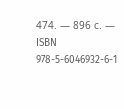474. — 896 с. — ISBN 978-5-6046932-6-1